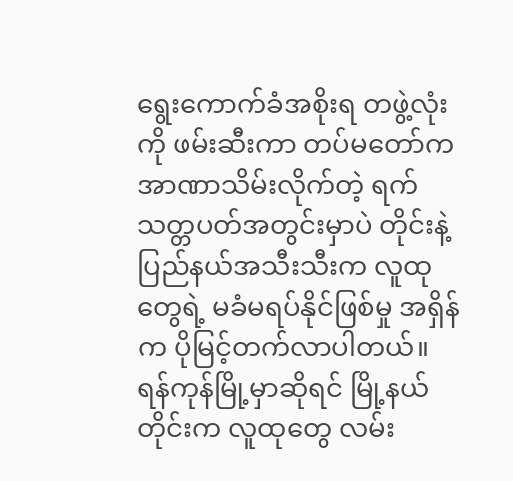ရွေးကောက်ခံအစိုးရ တဖွဲ့လုံးကို ဖမ်းဆီးကာ တပ်မတော်က အာဏာသိမ်းလိုက်တဲ့ ရက်သတ္တပတ်အတွင်းမှာပဲ တိုင်းနဲ့ ပြည်နယ်အသီးသီးက လူထုတွေရဲ့ မခံမရပ်နိုင်ဖြစ်မှု အရှိန်က ပိုမြင့်တက်လာပါတယ်။
ရန်ကုန်မြို့မှာဆိုရင် မြို့နယ်တိုင်းက လူထုတွေ လမ်း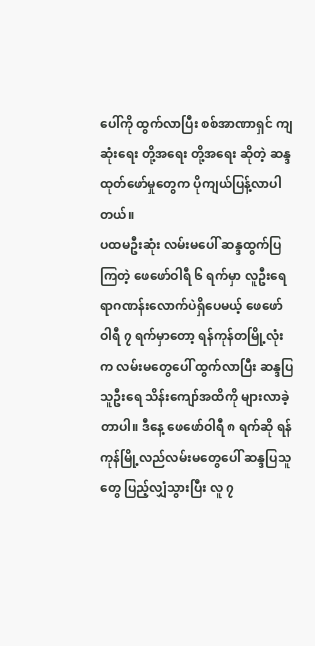ပေါ်ကို ထွက်လာပြီး စစ်အာဏာရှင် ကျဆုံးရေး တို့အရေး တို့အရေး ဆိုတဲ့ ဆန္ဒထုတ်ဖော်မှုတွေက ပိုကျယ်ပြန့်လာပါတယ်။
ပထမဦးဆုံး လမ်းမပေါ် ဆန္ဒထွက်ပြကြတဲ့ ဖေဖော်ဝါရီ ၆ ရက်မှာ လူဦးရေ ရာဂဏန်းလောက်ပဲရှိပေမယ့် ဖေဖော်ဝါရီ ၇ ရက်မှာတော့ ရန်ကုန်တမြို့လုံးက လမ်းမတွေပေါ် ထွက်လာပြီး ဆန္ဒပြသူဦးရေ သိန်းကျော်အထိကို များလာခဲ့တာပါ။ ဒီနေ့ ဖေဖော်ဝါရီ ၈ ရက်ဆို ရန်ကုန်မြို့လည်လမ်းမတွေပေါ် ဆန္ဒပြသူတွေ ပြည့်လျှံသွားပြီး လူ ၇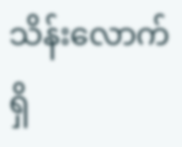သိန်းလောက် ရှိ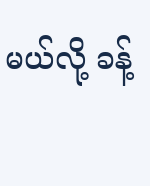မယ်လို့ ခန့်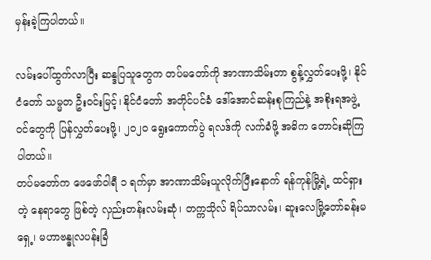မှန်းခဲ့ကြပါတယ်။

လမ်းပေါ်ထွက်လာပြီး ဆန္ဒပြသူတွေက တပ်မတော်ကို အာဏာသိမ်းတာ စွန့်လွှတ်ပေးဖို့၊ နိုင်ငံတော် သမ္မတ ဦးဝင်းမြင့်၊ နိုင်ငံတော် အတိုင်ပင်ခံ ဒေါ်အောင်ဆန်းစုကြည်နဲ့ အစိုးရအဖွဲ့ဝင်တွေကို ပြန်လွှတ်ပေးဖို့၊ ၂၀၂၀ ရွေးကောက်ပွဲ ရလဒ်ကို လက်ခံဖို့ အဓိက တောင်းဆိုကြပါတယ်။
တပ်မတော်က ဖေဖော်ဝါရီ ၁ ရက်မှာ အာဏာသိမ်းယူလိုက်ပြီးနောက် ရန်ကုန်မြို့ရဲ့ ထင်ရှားတဲ့ နေရာတွေ ဖြစ်တဲ့ လှည်းတန်းလမ်းဆုံ၊ တက္ကသိုလ် ရိပ်သာလမ်း၊ ဆူးလေမြို့တော်ခန်းမရှေ့၊ မဟာဗန္ဓုလပန်းခြံ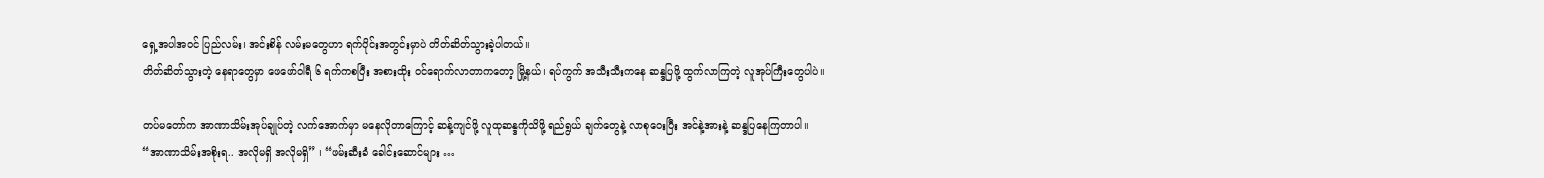ရှေ့အပါအဝင် ပြည်လမ်း၊ အင်းစိန် လမ်းမတွေဟာ ရက်ပိုင်းအတွင်းမှာပဲ တိတ်ဆိတ်သွားခဲ့ပါတယ်။
တိတ်ဆိတ်သွားတဲ့ နေရာတွေမှာ ဖေဖော်ဝါရီ ၆ ရက်ကစပြီး အစားထိုး ဝင်ရောက်လာတာကတော့ မြို့နယ်၊ ရပ်ကွက် အသီးသီးကနေ ဆန္ဒပြဖို့ ထွက်လာကြတဲ့ လူအုပ်ကြီးတွေပါပဲ။

တပ်မတော်က အာဏာသိမ်းအုပ်ချုပ်တဲ့ လက်အောက်မှာ မနေလိုတာကြောင့် ဆန့်ကျင်ဖို့ လူထုဆန္ဒကိုသိဖို့ ရည်ရွယ် ချက်တွေနဲ့ လာစုဝေးပြီး အင်နဲ့အားနဲ့ ဆန္ဒပြနေကြတာပါ။
“အာဏာသိမ်းအစိုးရ.. အလိုမရှိ အလိုမရှိ” ၊ “ဖမ်းဆီးခံ ခေါင်းဆောင်များ …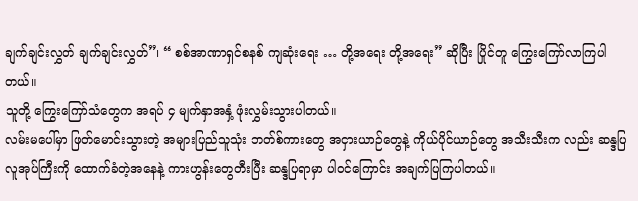ချက်ချင်းလွှတ် ချက်ချင်းလွှတ်”၊ “ စစ်အာဏာရှင်စနစ် ကျဆုံးရေး … တို့အရေး တို့အရေး” ဆိုပြီး ပြိုင်တူ ကြွေးကြော်လာကြပါတယ်။
သူတို့ ကြွေးကြော်သံတွေက အရပ် ၄ မျက်နှာအနှံ့ ဖုံးလွှမ်းသွားပါတယ်။
လမ်းမပေါ်မှာ ဖြတ်မောင်းသွားတဲ့ အများပြည်သူသုံး ဘတ်စ်ကားတွေ အငှားယာဉ်တွေနဲ့ ကိုယ်ပိုင်ယာဉ်တွေ အသီးသီးက လည်း ဆန္ဒပြလူအုပ်ကြီးကို ထောက်ခံတဲ့အနေနဲ့ ကားဟွန်းတွေတီးပြီး ဆန္ဒပြရာမှာ ပါဝင်ကြောင်း အချက်ပြကြပါတယ်။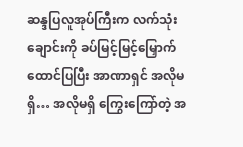ဆန္ဒပြလူအုပ်ကြီးက လက်သုံးချောင်းကို ခပ်မြင့်မြင့်မြှောက်ထောင်ပြပြီး အာဏာရှင် အလိုမရှိ… အလိုမရှိ ကြွေးကြော်တဲ့ အ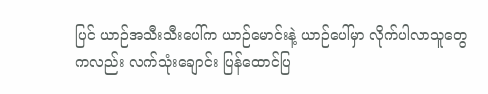ပြင် ယာဉ်အသီးသီးပေါ်က ယာဉ်မောင်းနဲ့ ယာဉ်ပေါ်မှာ လိုက်ပါလာသူတွေကလည်း လက်သုံးချောင်း ပြန်ထောင်ပြ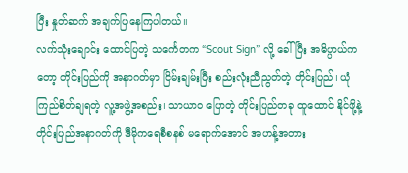ပြီး နှုတ်ဆက် အချက်ပြနေကြပါတယ်။
လက်သုံးချောင်း ထောင်ပြတဲ့ သင်္ကေတက “Scout Sign” လို့ ခေါ်ပြီး အဓိပ္ပာယ်ကတော့ တိုင်းပြည်ကို အနာဂတ်မှာ ငြိမ်းချမ်းပြီး စည်းလုံးညီညွတ်တဲ့ တိုင်းပြည်၊ ယုံကြည်စိတ်ချရတဲ့ လူ့အဖွဲ့အစည်း၊ သာယာဝ ပြောတဲ့ တိုင်းပြည်တခု ထူထောင် နိုင်ဖို့နဲ့ တိုင်းပြည်အနာဂတ်ကို ဒီမိုကရေစီစနစ် မရောက်အောင် အဟန့်အတား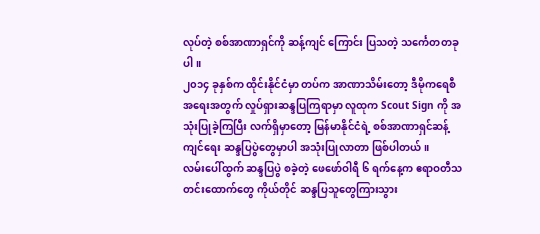လုပ်တဲ့ စစ်အာဏာရှင်ကို ဆန့်ကျင် ကြောင်း ပြသတဲ့ သင်္ကေတတခုပါ။
၂၀၁၄ ခုနှစ်က ထိုင်းနိုင်ငံမှာ တပ်က အာဏာသိမ်းတော့ ဒီမိုကရေစီအရေးအတွက် လှုပ်ရှားဆန္ဒပြကြရာမှာ လူထုက Scout Sign ကို အသုံးပြုခဲ့ကြပြီး လက်ရှိမှာတော့ မြန်မာနိုင်ငံရဲ့ စစ်အာဏာရှင်ဆန့်ကျင်ရေး ဆန္ဒပြပွဲတွေမှာပါ အသုံးပြုလာတာ ဖြစ်ပါတယ်။
လမ်းပေါ်ထွက် ဆန္ဒပြပွဲ စခဲ့တဲ့ ဖေဖော်ဝါရီ ၆ ရက်နေ့က ဧရာဝတီသတင်းထောက်တွေ ကိုယ်တိုင် ဆန္ဒပြသူတွေကြားသွား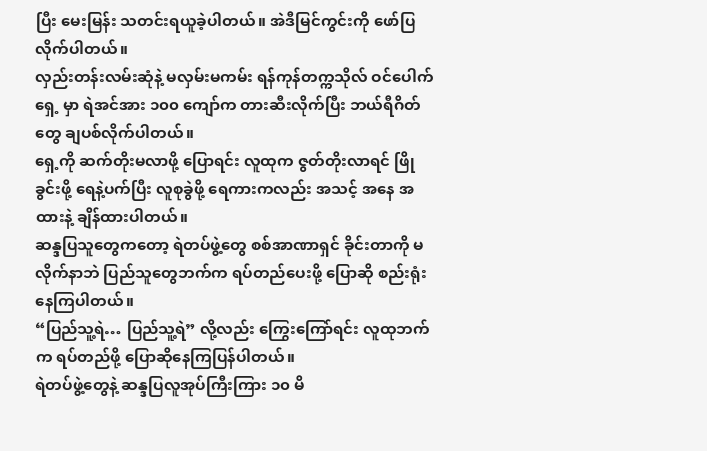ပြီး မေးမြန်း သတင်းရယူခဲ့ပါတယ်။ အဲဒီမြင်ကွင်းကို ဖော်ပြလိုက်ပါတယ်။
လှည်းတန်းလမ်းဆုံနဲ့ မလှမ်းမကမ်း ရန်ကုန်တက္ကသိုလ် ဝင်ပေါက်ရှေ့ မှာ ရဲအင်အား ၁၀၀ ကျော်က တားဆီးလိုက်ပြီး ဘယ်ရီဂိတ်တွေ ချပစ်လိုက်ပါတယ်။
ရှေ့ကို ဆက်တိုးမလာဖို့ ပြောရင်း လူထုက ဇွတ်တိုးလာရင် ဖြိုခွင်းဖို့ ရေနဲ့ပက်ပြီး လူစုခွဲဖို့ ရေကားကလည်း အသင့် အနေ အထားနဲ့ ချိန်ထားပါတယ်။
ဆန္ဒပြသူတွေကတော့ ရဲတပ်ဖွဲ့တွေ စစ်အာဏာရှင် ခိုင်းတာကို မလိုက်နာဘဲ ပြည်သူတွေဘက်က ရပ်တည်ပေးဖို့ ပြောဆို စည်းရုံးနေကြပါတယ်။
“ပြည်သူ့ရဲ… ပြည်သူ့ရဲ” လို့လည်း ကြွေးကြော်ရင်း လူထုဘက်က ရပ်တည်ဖို့ ပြောဆိုနေကြပြန်ပါတယ်။
ရဲတပ်ဖွဲ့တွေနဲ့ ဆန္ဒပြလူအုပ်ကြီးကြား ၁၀ မိ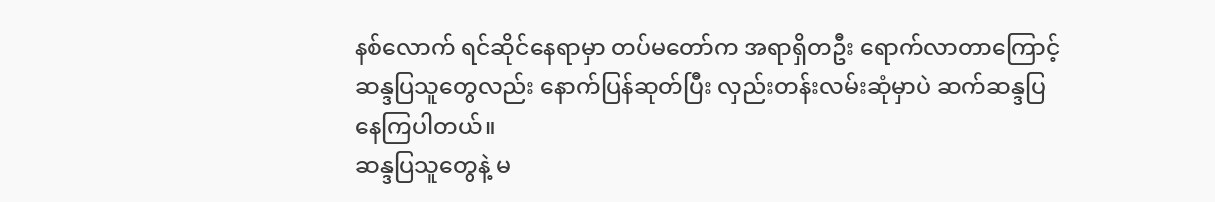နစ်လောက် ရင်ဆိုင်နေရာမှာ တပ်မတော်က အရာရှိတဦး ရောက်လာတာကြောင့် ဆန္ဒပြသူတွေလည်း နောက်ပြန်ဆုတ်ပြီး လှည်းတန်းလမ်းဆုံမှာပဲ ဆက်ဆန္ဒပြနေကြပါတယ်။
ဆန္ဒပြသူတွေနဲ့ မ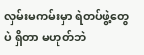လှမ်းမကမ်းမှာ ရဲတပ်ဖွဲ့တွေပဲ ရှိတာ မဟုတ်ဘဲ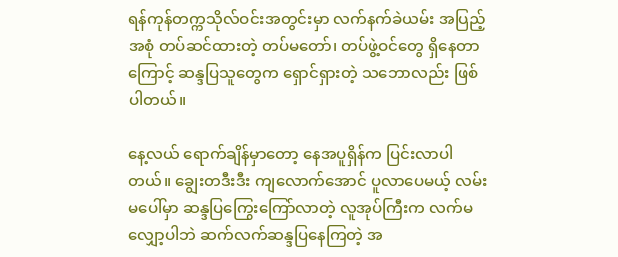ရန်ကုန်တက္ကသိုလ်ဝင်းအတွင်းမှာ လက်နက်ခဲယမ်း အပြည့်အစုံ တပ်ဆင်ထားတဲ့ တပ်မတော်၊ တပ်ဖွဲ့ဝင်တွေ ရှိနေတာကြောင့် ဆန္ဒပြသူတွေက ရှောင်ရှားတဲ့ သဘောလည်း ဖြစ်ပါတယ်။

နေ့လယ် ရောက်ချိန်မှာတော့ နေအပူရှိန်က ပြင်းလာပါတယ်။ ချွေးတဒီးဒီး ကျလောက်အောင် ပူလာပေမယ့် လမ်းမပေါ်မှာ ဆန္ဒပြကြွေးကြော်လာတဲ့ လူအုပ်ကြီးက လက်မလျှော့ပါဘဲ ဆက်လက်ဆန္ဒပြနေကြတဲ့ အ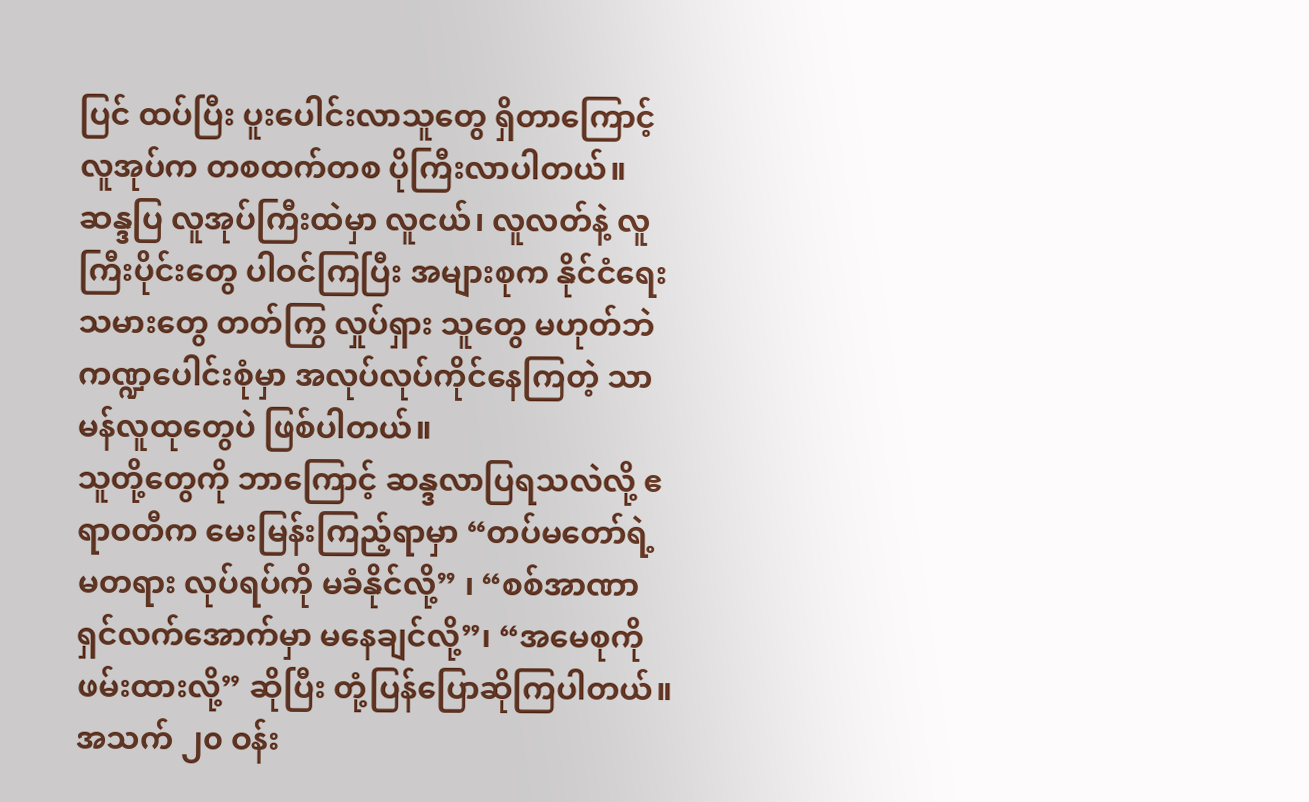ပြင် ထပ်ပြီး ပူးပေါင်းလာသူတွေ ရှိတာကြောင့် လူအုပ်က တစထက်တစ ပိုကြီးလာပါတယ်။
ဆန္ဒပြ လူအုပ်ကြီးထဲမှာ လူငယ်၊ လူလတ်နဲ့ လူကြီးပိုင်းတွေ ပါဝင်ကြပြီး အများစုက နိုင်ငံရေးသမားတွေ တတ်ကြွ လှုပ်ရှား သူတွေ မဟုတ်ဘဲ ကဏ္ဍပေါင်းစုံမှာ အလုပ်လုပ်ကိုင်နေကြတဲ့ သာမန်လူထုတွေပဲ ဖြစ်ပါတယ်။
သူတို့တွေကို ဘာကြောင့် ဆန္ဒလာပြရသလဲလို့ ဧရာဝတီက မေးမြန်းကြည့်ရာမှာ “တပ်မတော်ရဲ့ မတရား လုပ်ရပ်ကို မခံနိုင်လို့” ၊ “စစ်အာဏာရှင်လက်အောက်မှာ မနေချင်လို့”၊ “အမေစုကို ဖမ်းထားလို့” ဆိုပြီး တုံ့ပြန်ပြောဆိုကြပါတယ်။
အသက် ၂၀ ဝန်း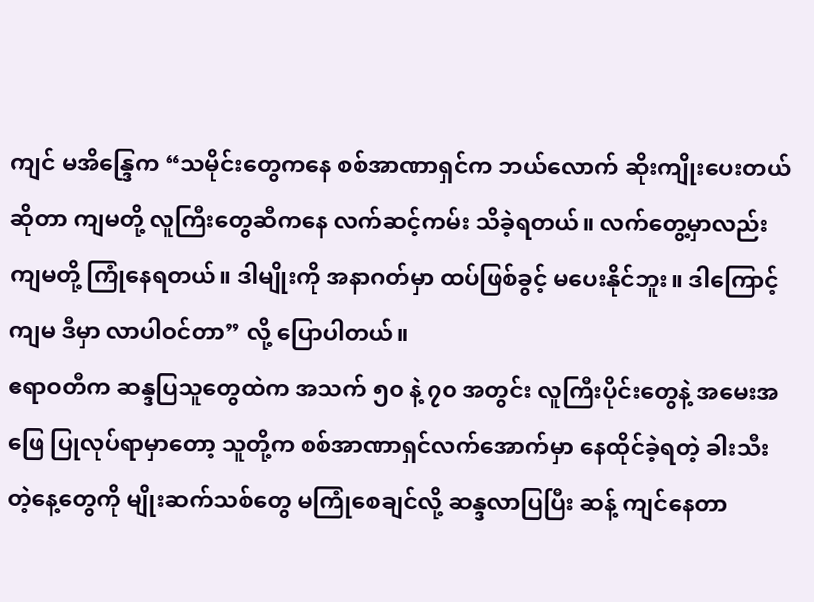ကျင် မအိန္ဒြေက “သမိုင်းတွေကနေ စစ်အာဏာရှင်က ဘယ်လောက် ဆိုးကျိုးပေးတယ် ဆိုတာ ကျမတို့ လူကြီးတွေဆီကနေ လက်ဆင့်ကမ်း သိခဲ့ရတယ်။ လက်တွေ့မှာလည်း ကျမတို့ ကြုံနေရတယ်။ ဒါမျိုးကို အနာဂတ်မှာ ထပ်ဖြစ်ခွင့် မပေးနိုင်ဘူး။ ဒါကြောင့် ကျမ ဒီမှာ လာပါဝင်တာ” လို့ ပြောပါတယ်။
ဧရာဝတီက ဆန္ဒပြသူတွေထဲက အသက် ၅၀ နဲ့ ၇၀ အတွင်း လူကြီးပိုင်းတွေနဲ့ အမေးအဖြေ ပြုလုပ်ရာမှာတော့ သူတို့က စစ်အာဏာရှင်လက်အောက်မှာ နေထိုင်ခဲ့ရတဲ့ ခါးသီးတဲ့နေ့တွေကို မျိုးဆက်သစ်တွေ မကြုံစေချင်လို့ ဆန္ဒလာပြပြီး ဆန့် ကျင်နေတာ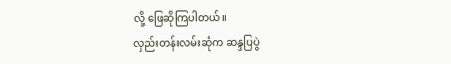လို့ ဖြေဆိုကြပါတယ်။
လှည်းတန်းလမ်းဆုံက ဆန္ဒပြပွဲ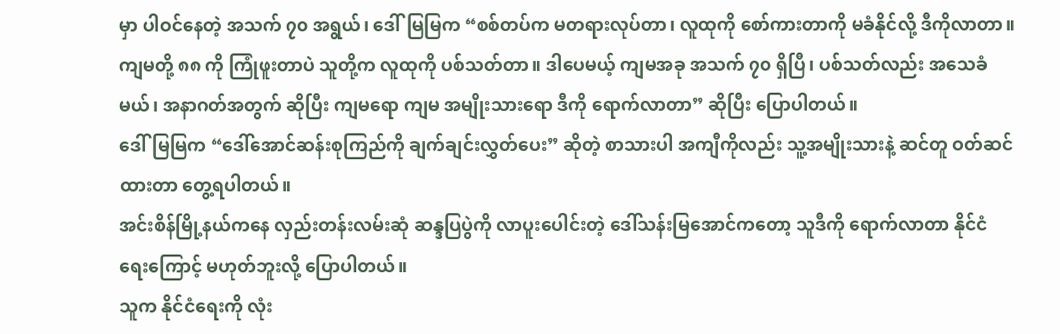မှာ ပါဝင်နေတဲ့ အသက် ၇၀ အရွယ်၊ ဒေါ်မြမြက “စစ်တပ်က မတရားလုပ်တာ၊ လူထုကို စော်ကားတာကို မခံနိုင်လို့ ဒီကိုလာတာ။ ကျမတို့ ၈၈ ကို ကြုံဖူးတာပဲ သူတို့က လူထုကို ပစ်သတ်တာ။ ဒါပေမယ့် ကျမအခု အသက် ၇၀ ရှိပြီ၊ ပစ်သတ်လည်း အသေခံမယ်၊ အနာဂတ်အတွက် ဆိုပြီး ကျမရော ကျမ အမျိုးသားရော ဒီကို ရောက်လာတာ” ဆိုပြီး ပြောပါတယ်။
ဒေါ်မြမြက “ဒေါ်အောင်ဆန်းစုကြည်ကို ချက်ချင်းလွှတ်ပေး” ဆိုတဲ့ စာသားပါ အကျီကိုလည်း သူ့အမျိုးသားနဲ့ ဆင်တူ ဝတ်ဆင်ထားတာ တွေ့ရပါတယ်။
အင်းစိန်မြို့နယ်ကနေ လှည်းတန်းလမ်းဆုံ ဆန္ဒပြပွဲကို လာပူးပေါင်းတဲ့ ဒေါ်သန်းမြအောင်ကတော့ သူဒီကို ရောက်လာတာ နိုင်ငံရေးကြောင့် မဟုတ်ဘူးလို့ ပြောပါတယ်။
သူက နိုင်ငံရေးကို လုံး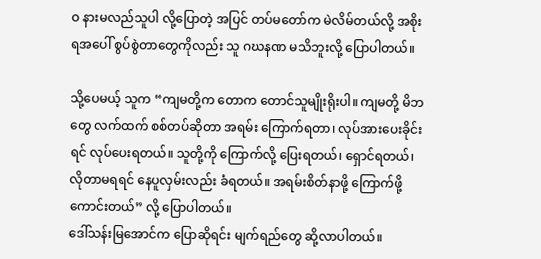ဝ နားမလည်သူပါ လို့ပြောတဲ့ အပြင် တပ်မတော်က မဲလိမ်တယ်လို့ အစိုးရအပေါ် စွပ်စွဲတာတွေကိုလည်း သူ ဂဃနဏ မသိဘူးလို့ ပြောပါတယ်။

သို့ပေမယ့် သူက “ကျမတို့က တောက တောင်သူမျိုးရိုးပါ။ ကျမတို့ မိဘတွေ လက်ထက် စစ်တပ်ဆိုတာ အရမ်း ကြောက်ရတာ၊ လုပ်အားပေးခိုင်းရင် လုပ်ပေးရတယ်။ သူတို့ကို ကြောက်လို့ ပြေးရတယ်၊ ရှောင်ရတယ်၊ လိုတာမရရင် နေပူလှမ်းလည်း ခံရတယ်။ အရမ်းစိတ်နာဖို့ ကြောက်ဖို့ ကောင်းတယ်” လို့ ပြောပါတယ်။
ဒေါ်သန်းမြအောင်က ပြောဆိုရင်း မျက်ရည်တွေ ဆို့လာပါတယ်။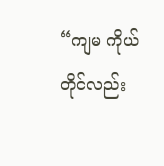“ကျမ ကိုယ်တိုင်လည်း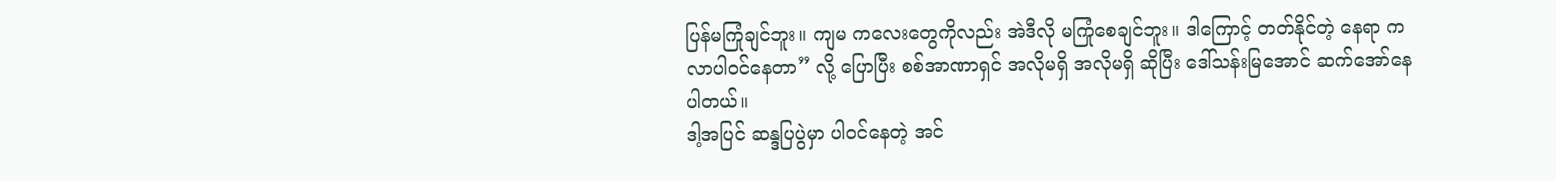ပြန်မကြုံချင်ဘူး။ ကျမ ကလေးတွေကိုလည်း အဲဒီလို မကြုံစေချင်ဘူး။ ဒါကြောင့် တတ်နိုင်တဲ့ နေရာ က လာပါဝင်နေတာ” လို့ ပြောပြီး စစ်အာဏာရှင် အလိုမရှိ အလိုမရှိ ဆိုပြီး ဒေါ်သန်းမြအောင် ဆက်အော်နေပါတယ်။
ဒါ့အပြင် ဆန္ဒပြပွဲမှာ ပါဝင်နေတဲ့ အင်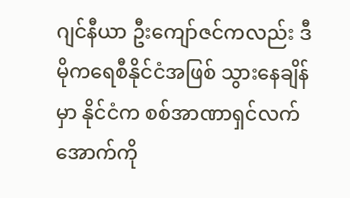ဂျင်နီယာ ဦးကျော်ဇင်ကလည်း ဒီမိုကရေစီနိုင်ငံအဖြစ် သွားနေချိန်မှာ နိုင်ငံက စစ်အာဏာရှင်လက်အောက်ကို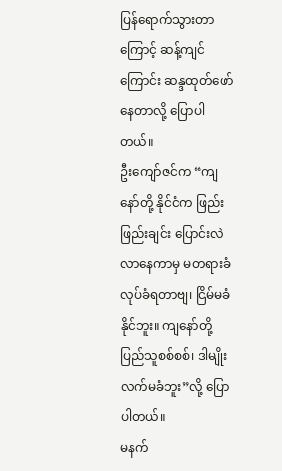ပြန်ရောက်သွားတာကြောင့် ဆန့်ကျင်ကြောင်း ဆန္ဒထုတ်ဖော် နေတာလို့ ပြောပါတယ်။
ဦးကျော်ဇင်က “ကျနော်တို့ နိုင်ငံက ဖြည်းဖြည်းချင်း ပြောင်းလဲလာနေကာမှ မတရားခံ လုပ်ခံရတာဗျ၊ ငြိမ်မခံနိုင်ဘူး။ ကျနော်တို့ ပြည်သူစစ်စစ်၊ ဒါမျိုး လက်မခံဘူး”လို့ ပြောပါတယ်။
မနက်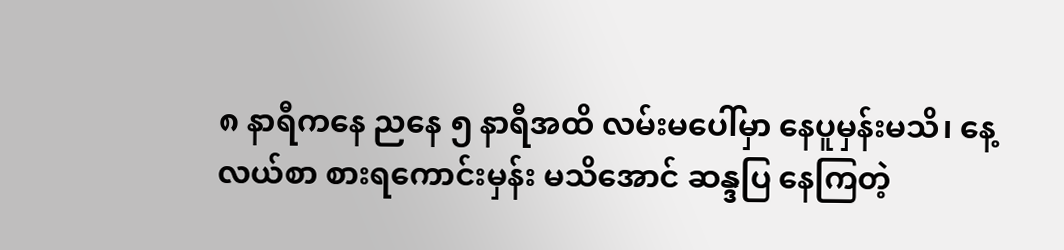၈ နာရီကနေ ညနေ ၅ နာရီအထိ လမ်းမပေါ်မှာ နေပူမှန်းမသိ၊ နေ့လယ်စာ စားရကောင်းမှန်း မသိအောင် ဆန္ဒပြ နေကြတဲ့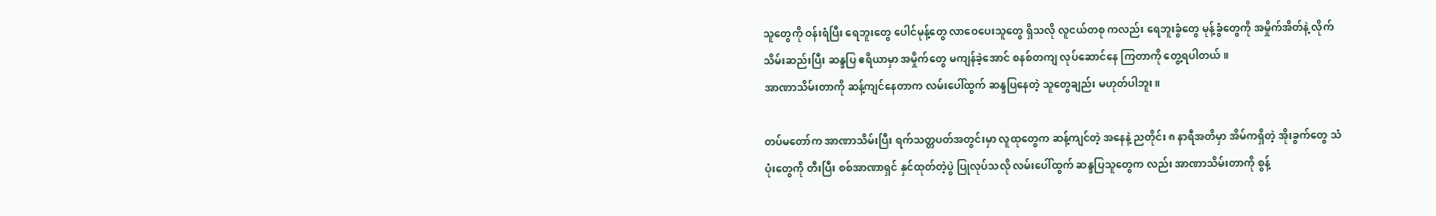သူတွေကို ဝန်းရံပြီး ရေဘူးတွေ ပေါင်မုန့်တွေ လာဝေပေးသူတွေ ရှိသလို လူငယ်တစု ကလည်း ရေဘူးခွံတွေ မုန့်ခွံတွေကို အမှိုက်အိတ်နဲ့ လိုက်သိမ်းဆည်းပြီး ဆန္ဒပြ ဧရိယာမှာ အမှိုက်တွေ မကျန်ခဲ့အောင် စနစ်တကျ လုပ်ဆောင်နေ ကြတာကို တွေ့ရပါတယ်။
အာဏာသိမ်းတာကို ဆန့်ကျင်နေတာက လမ်းပေါ်ထွက် ဆန္ဒပြနေတဲ့ သူတွေချည်း မဟုတ်ပါဘူး။

တပ်မတော်က အာဏာသိမ်းပြီး ရက်သတ္တပတ်အတွင်းမှာ လူထုတွေက ဆန့်ကျင်တဲ့ အနေနဲ့ ညတိုင်း ၈ နာရီအတိမှာ အိမ်ကရှိတဲ့ အိုးခွက်တွေ သံပုံးတွေကို တီးပြီး စစ်အာဏာရှင် နှင်ထုတ်တဲ့ပွဲ ပြုလုပ်သလို လမ်းပေါ်ထွက် ဆန္ဒပြသူတွေက လည်း အာဏာသိမ်းတာကို စွန့်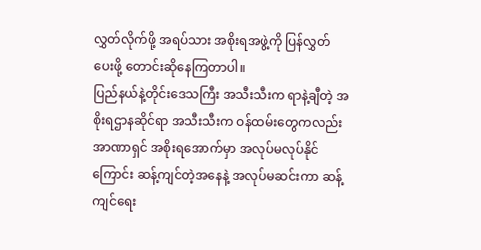လွှတ်လိုက်ဖို့ အရပ်သား အစိုးရအဖွဲ့ကို ပြန်လွှတ်ပေးဖို့ တောင်းဆိုနေကြတာပါ။
ပြည်နယ်နဲ့တိုင်းဒေသကြီး အသီးသီးက ရာနဲ့ချီတဲ့ အစိုးရဌာနဆိုင်ရာ အသီးသီးက ဝန်ထမ်းတွေကလည်း အာဏာရှင် အစိုးရအောက်မှာ အလုပ်မလုပ်နိုင်ကြောင်း ဆန့်ကျင်တဲ့အနေနဲ့ အလုပ်မဆင်းကာ ဆန့်ကျင်ရေး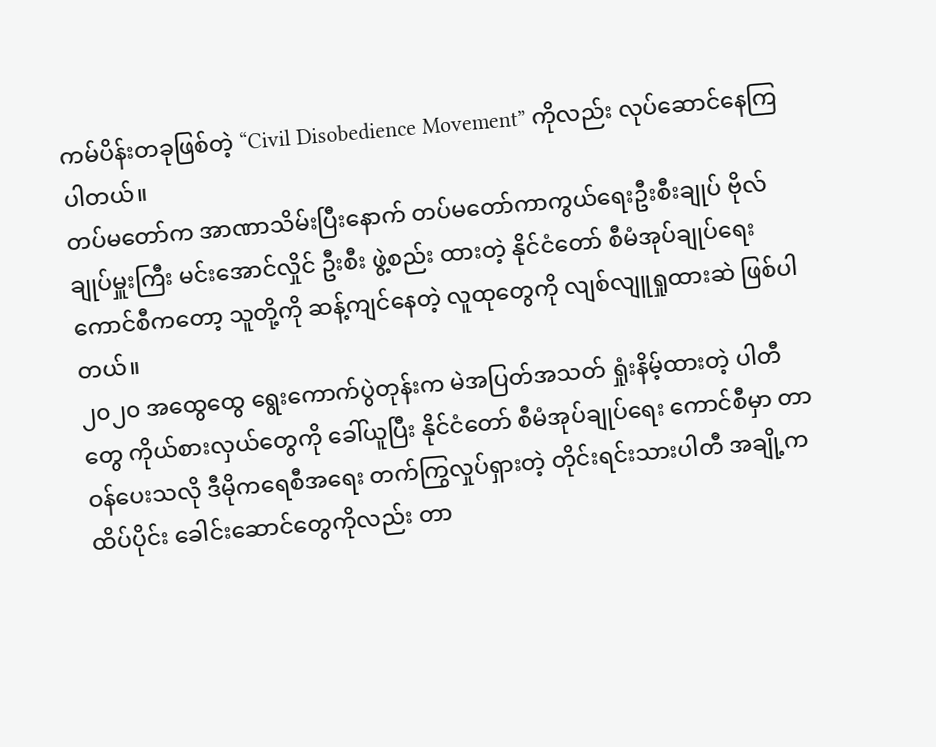ကမ်ပိန်းတခုဖြစ်တဲ့ “Civil Disobedience Movement” ကိုလည်း လုပ်ဆောင်နေကြပါတယ်။
တပ်မတော်က အာဏာသိမ်းပြီးနောက် တပ်မတော်ကာကွယ်ရေးဦးစီးချုပ် ဗိုလ်ချုပ်မှူးကြီး မင်းအောင်လှိုင် ဦးစီး ဖွဲ့စည်း ထားတဲ့ နိုင်ငံတော် စီမံအုပ်ချုပ်ရေး ကောင်စီကတော့ သူတို့ကို ဆန့်ကျင်နေတဲ့ လူထုတွေကို လျစ်လျူရှုထားဆဲ ဖြစ်ပါ တယ်။
၂၀၂၀ အထွေထွေ ရွေးကောက်ပွဲတုန်းက မဲအပြတ်အသတ် ရှုံးနိမ့်ထားတဲ့ ပါတီတွေ ကိုယ်စားလှယ်တွေကို ခေါ်ယူပြီး နိုင်ငံတော် စီမံအုပ်ချုပ်ရေး ကောင်စီမှာ တာဝန်ပေးသလို ဒီမိုကရေစီအရေး တက်ကြွလှုပ်ရှားတဲ့ တိုင်းရင်းသားပါတီ အချို့က ထိပ်ပိုင်း ခေါင်းဆောင်တွေကိုလည်း တာ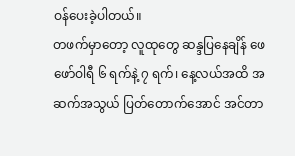ဝန်ပေးခဲ့ပါတယ်။
တဖက်မှာတော့ လူထုတွေ ဆန္ဒပြနေချိန် ဖေဖော်ဝါရီ ၆ ရက်နဲ့ ၇ ရက်၊ နေ့လယ်အထိ အဆက်အသွယ် ပြတ်တောက်အောင် အင်တာ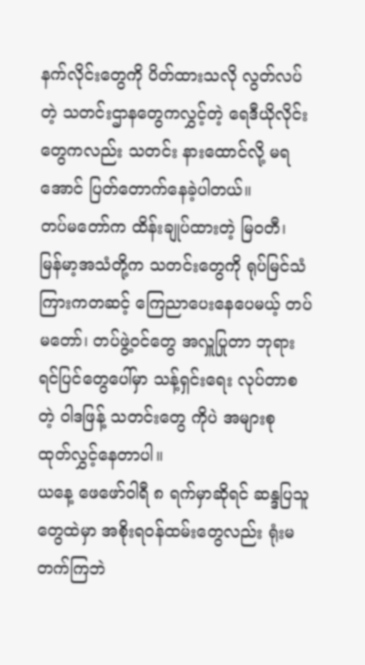နက်လိုင်းတွေကို ပိတ်ထားသလို လွတ်လပ်တဲ့ သတင်းဌာနတွေကလွှင့်တဲ့ ရေဒီယိုလိုင်းတွေကလည်း သတင်း နားထောင်လို့ မရအောင် ပြတ်တောက်နေခဲ့ပါတယ်။
တပ်မတော်က ထိန်းချုပ်ထားတဲ့ မြဝတီ၊ မြန်မာ့အသံတို့က သတင်းတွေကို ရုပ်မြင်သံကြားကတဆင့် ကြေညာပေးနေပေမယ့် တပ်မတော်၊ တပ်ဖွဲ့ဝင်တွေ အလှူပြုတာ ဘုရားရင်ပြင်တွေပေါ်မှာ သန့်ရှင်းရေး လုပ်တာစတဲ့ ဝါဒဖြန့် သတင်းတွေ ကိုပဲ အများစု ထုတ်လွှင့်နေတာပါ။
ယနေ့ ဖေဖော်ဝါရီ ၈ ရက်မှာဆိုရင် ဆန္ဒပြသူတွေထဲမှာ အစိုးရဝန်ထမ်းတွေလည်း ရုံးမတက်ကြဘဲ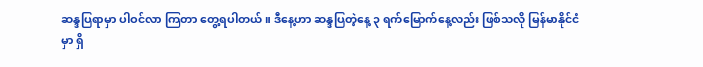ဆန္ဒပြရာမှာ ပါဝင်လာ ကြတာ တွေ့ရပါတယ်။ ဒီနေ့ဟာ ဆန္ဒပြတဲ့နေ့ ၃ ရက်မြောက်နေ့လည်း ဖြစ်သလို မြန်မာနိုင်ငံမှာ ရှိ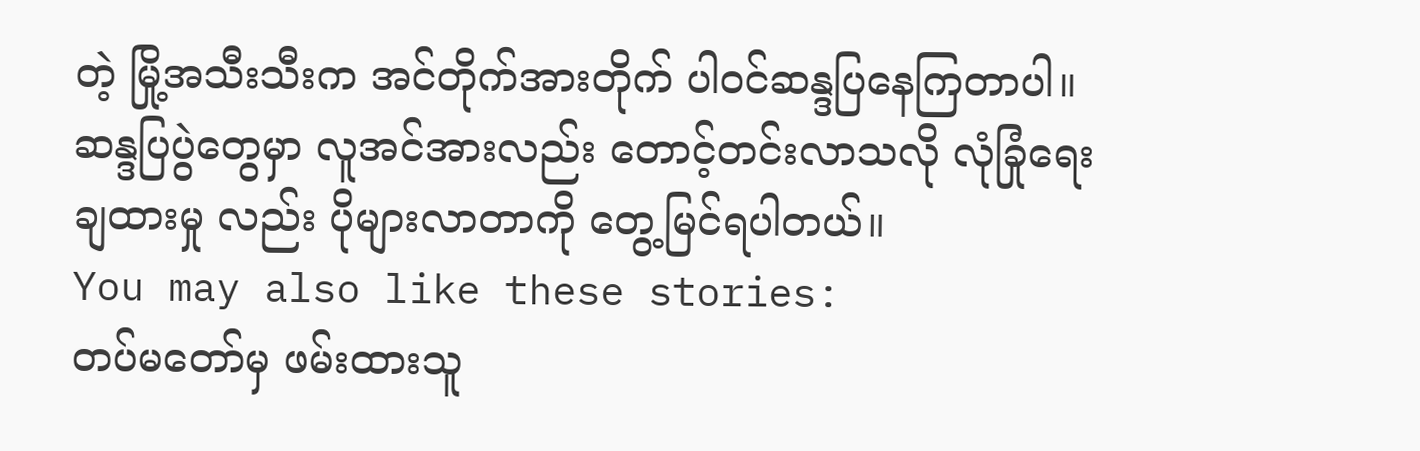တဲ့ မြို့အသီးသီးက အင်တိုက်အားတိုက် ပါဝင်ဆန္ဒပြနေကြတာပါ။ ဆန္ဒပြပွဲတွေမှာ လူအင်အားလည်း တောင့်တင်းလာသလို လုံခြုံရေးချထားမှု လည်း ပိုများလာတာကို တွေ့မြင်ရပါတယ်။
You may also like these stories:
တပ်မတော်မှ ဖမ်းထားသူ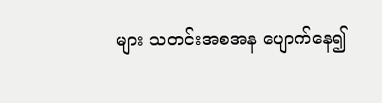များ သတင်းအစအန ပျောက်နေ၍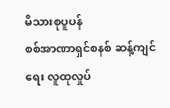မိသားစုပူပန်
စစ်အာဏာရှင်စနစ် ဆန့်ကျင်ရေး လူထုလှုပ်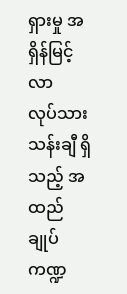ရှားမှု အရှိန်မြင့်လာ
လုပ်သားသန်းချီ ရှိသည့် အထည်ချုပ်ကဏ္ဍ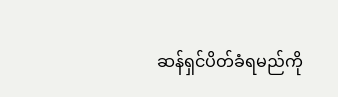ဆန်ရှင်ပိတ်ခံရမည်ကို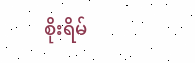စိုးရိမ်